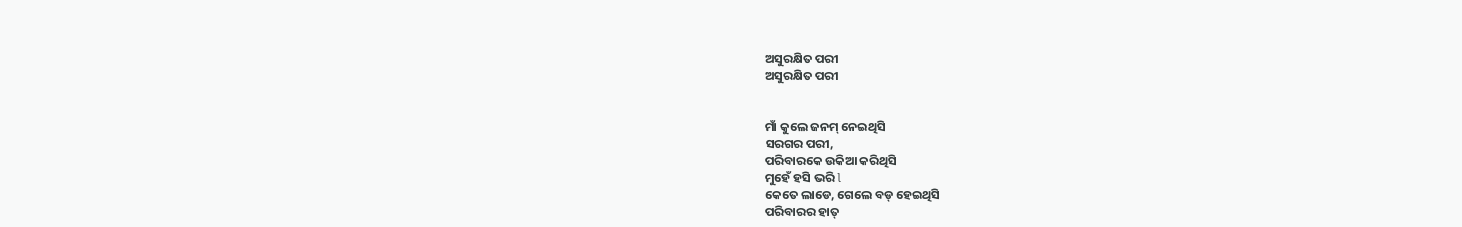ଅସୁରକ୍ଷିତ ପରୀ
ଅସୁରକ୍ଷିତ ପରୀ


ମାଁ କୁଲେ ଜନମ୍ ନେଇଥିସି
ସରଗର ପରୀ,
ପରିବାରକେ ଉକିଆ କରିଥିସି
ମୁହେଁ ହସି ଭରି l
କେତେ ଲାଡେ, ଗେଲେ ବଡ୍ ହେଇଥିସି
ପରିବାରର ହାତ୍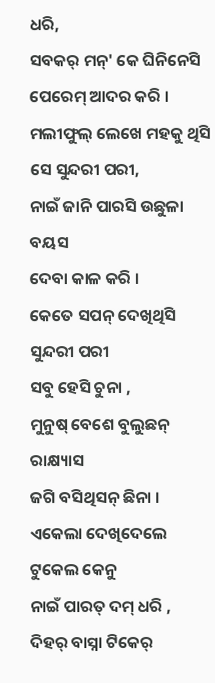ଧରି,
ସବକର୍ ମନ୍' କେ ଘିନିନେସି
ପେରେମ୍ ଆଦର କରି ।
ମଲୀଫୁଲ୍ ଲେଖେ ମହକୁ ଥିସି
ସେ ସୁନ୍ଦରୀ ପରୀ,
ନାଇଁ ଜାନି ପାରସି ଉଛୁଳା ବୟସ
ଦେବା କାଳ କରି ।
କେତେ ସପନ୍ ଦେଖିଥିସି ସୁନ୍ଦରୀ ପରୀ
ସବୁ ହେସି ଚୁନା ,
ମୁନୁଷ୍ ବେଶେ ବୁଲୁଛନ୍ ରାକ୍ଷ୍ୟାସ
ଜଗି ବସିଥିସନ୍ ଛିନା ।
ଏକେଲା ଦେଖିଦେଲେ ଟୁକେଲ କେନୁ
ନାଇଁ ପାରତ୍ ଦମ୍ ଧରି ,
ଦିହର୍ ବାସ୍ନା ଟିକେର୍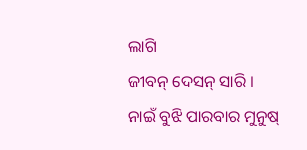ଲାଗି
ଜୀବନ୍ ଦେସନ୍ ସାରି ।
ନାଇଁ ବୁଝି ପାରବାର ମୁନୁଷ୍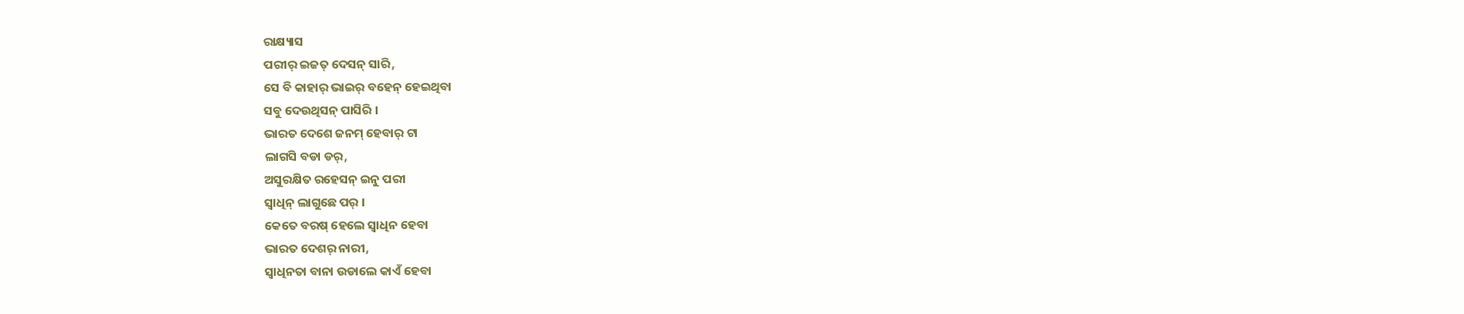ରାକ୍ଷ୍ୟାସ
ପରୀର୍ ଇଜତ୍ ଦେସନ୍ ସାରି,
ସେ ବି କାହାର୍ ଭାଇର୍ ବହେନ୍ ହେଇଥିବା
ସବୁ ଦେଉଥିସନ୍ ପାସିରି ।
ଭାରତ ଦେଶେ ଜନମ୍ ହେବାର୍ ଟା
ଲାଗସି ବଡା ଡର୍,
ଅସୁରକ୍ଷିତ ରହେସନ୍ ଇନୁ ପରୀ
ସ୍ବାଧିନ୍ ଲାଗୁଛେ ପର୍ ।
କେତେ ବରଷ୍ ହେଲେ ସ୍ବାଧିନ ହେବା
ଭାରତ ଦେଶର୍ ନାରୀ,
ସ୍ବାଧିନତା ବାନା ଉଡାଲେ କାଏଁ ହେବା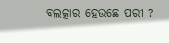ବଲତ୍କାର ହେଉଛେ ପରୀ ?